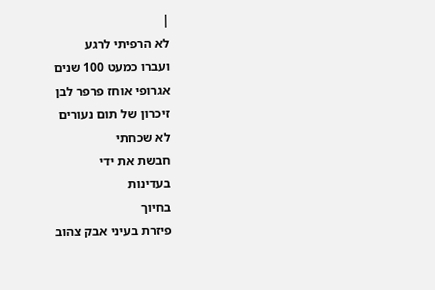|
לא הרפיתי לרגע
ועברו כמעט 100 שנים
אגרופי אוחז פרפר לבן
זיכרון של תום נעורים
לא שכחתי
חבשת את ידי
בעדינות
בחיוך
פיזרת בעיני אבק צהוב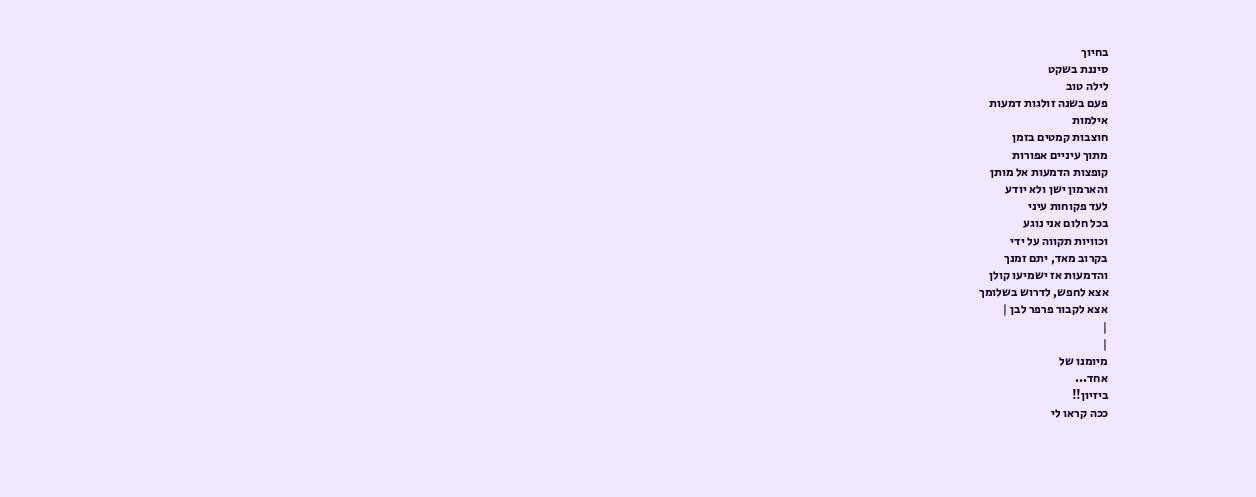בחיוך
סיננת בשקט
לילה טוב
פעם בשנה זולגות דמעות
אילמות
חוצבות קמטים בזמן
מתוך עיניים אפורות
קופצות הדמעות אל מותן
והארמון ישן ולא יודע
לעד פקוחות עיני
בכל חלום אני נוגע
וכוויות תקווה על ידי
בקרוב מאד, יתם זמנך
והדמעות אז ישמיעו קולן
אצא לחפש, לדרוש בשלומך
אצא לקבור פרפר לבן |
|
|
מיומנו של
אחד...
ביזיון!!
ככה קראו לי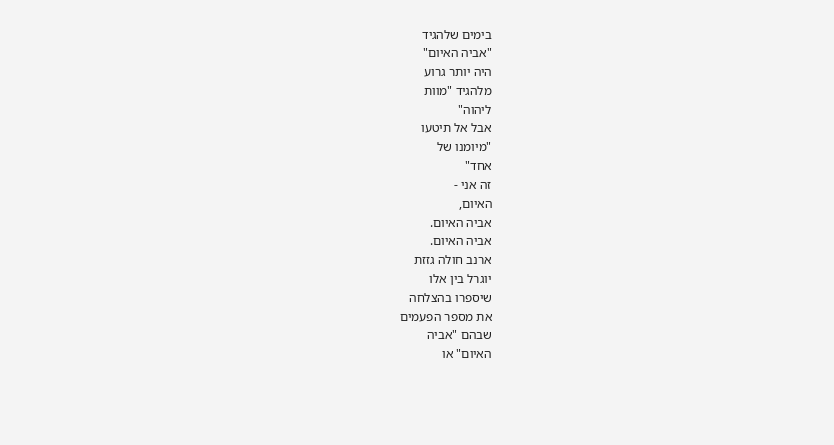בימים שלהגיד
"אביה האיום"
היה יותר גרוע
מלהגיד "מוות
ליהוה"
אבל אל תיטעו
"מיומנו של
אחד"
זה אני -
האיום,
אביה האיום.
אביה האיום.
ארנב חולה גזזת
יוגרל בין אלו
שיספרו בהצלחה
את מספר הפעמים
שבהם "אביה
האיום" או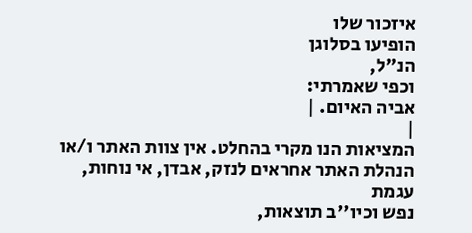איזכור שלו
הופיעו בסלוגן
הנ"ל,
וכפי שאמרתי:
אביה האיום. |
|
המציאות הנו מקרי בהחלט. אין צוות האתר ו/או
הנהלת האתר אחראים לנזק, אבדן, אי נוחות, עגמת
נפש וכיו''ב תוצאות,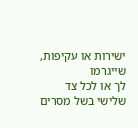ישירות או עקיפות, שייגרמו
לך או לכל צד שלישי בשל מסרים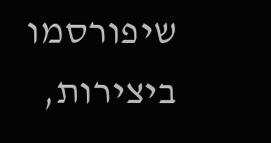שיפורסמו
ביצירות,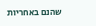שהנם באחריות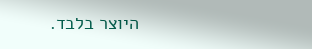היוצר בלבד.